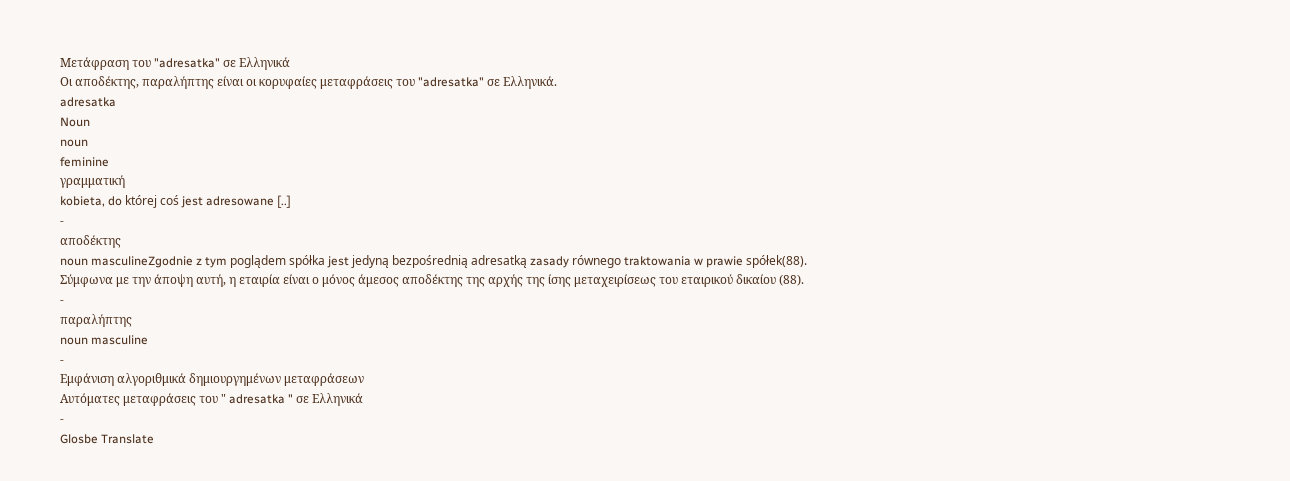Μετάφραση του "adresatka" σε Ελληνικά
Οι αποδέκτης, παραλήπτης είναι οι κορυφαίες μεταφράσεις του "adresatka" σε Ελληνικά.
adresatka
Noun
noun
feminine
γραμματική
kobieta, do której coś jest adresowane [..]
-
αποδέκτης
noun masculineZgodnie z tym poglądem spółka jest jedyną bezpośrednią adresatką zasady równego traktowania w prawie spółek(88).
Σύμφωνα με την άποψη αυτή, η εταιρία είναι ο μόνος άμεσος αποδέκτης της αρχής της ίσης μεταχειρίσεως του εταιρικού δικαίου (88).
-
παραλήπτης
noun masculine
-
Εμφάνιση αλγοριθμικά δημιουργημένων μεταφράσεων
Αυτόματες μεταφράσεις του " adresatka " σε Ελληνικά
-
Glosbe Translate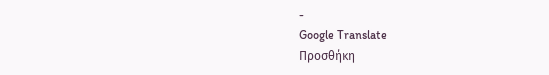-
Google Translate
Προσθήκη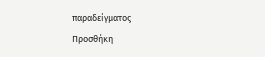παραδείγματος
Προσθήκη